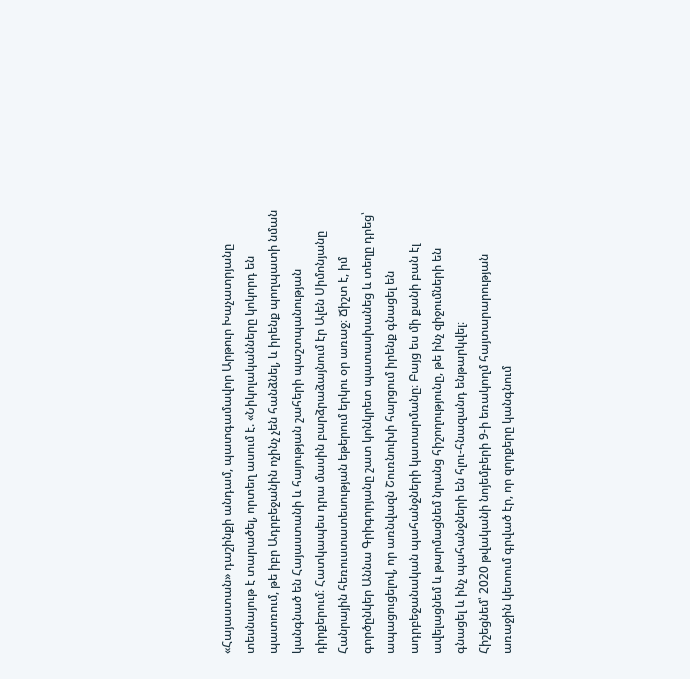«Հայաստան» դաշինքի անդամ, պատգամավոր Արթուր Խաչատրյանը տեսնայութ է տարածել, որտեղ ասում է. «Նիկոլականները կոկորդ են պատռում, թե իբր Ադրբեջանին ոչինչ չեն հանձնել, և իրենք պողպատի նման կանգնած են Հայաստանի և հայության շահերի պաշտպանության դիրքերում։ Հատկապես դրա մասին բարձրաձայնում էր Ալեն Սիմոնյանը Հանրային հեռուստատեսության եթերում երկու օր առաջ։ Ճիշտ է, իմ գործընկեր Աննա Գրիգորյանը շատ կոնկրետ պատասխանեց և տեղը դրեց՝ ապացուցելով, որ առնվազն Շուռնուխի հարցում իրենք գնացել են ադրբեջանական պահանջների կատարմանը։ Բայց ես մի քանի բան էլ ավելացնեմ և թարմացնեմ նրանց հիշողությունը, թե ինչ զիջումների են գնացել և ինչ պահանջների են հլու-հնազանդ ենթարկվել։
Հիշեցնեմ՝ 2020 թվականի նոյեմբերի 9-ի եռակողմ հայտարարության առաջին կետում գրված էր, որ զորքերը կանգնում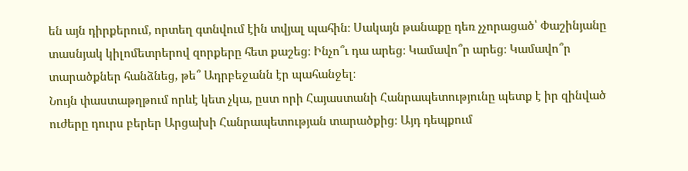են այն դիրքերում, որտեղ գտնվում էին տվյալ պահին։ Սակայն թանաքը դեռ չչորացած՝ Փաշինյանը տասնյակ կիլոմետրերով զորքերը հետ քաշեց։ Ինչո՞ւ դա արեց։ Կամավո՞ր արեց։ Կամավո՞ր տարածքներ հանձնեց, թե՞ Ադրբեջանն էր պահանջել։
Նույն փաստաթղթում որևէ կետ չկա, ըստ որի Հայաստանի Հանրապետությունը պետք է իր զինված ուժերը դուրս բերեր Արցախի Հանրապետության տարածքից։ Այդ դեպքում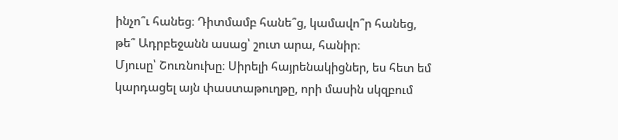ինչո՞ւ հանեց։ Դիտմամբ հանե՞ց, կամավո՞ր հանեց, թե՞ Ադրբեջանն ասաց՝ շուտ արա, հանիր։
Մյուսը՝ Շուռնուխը։ Սիրելի հայրենակիցներ, ես հետ եմ կարդացել այն փաստաթուղթը, որի մասին սկզբում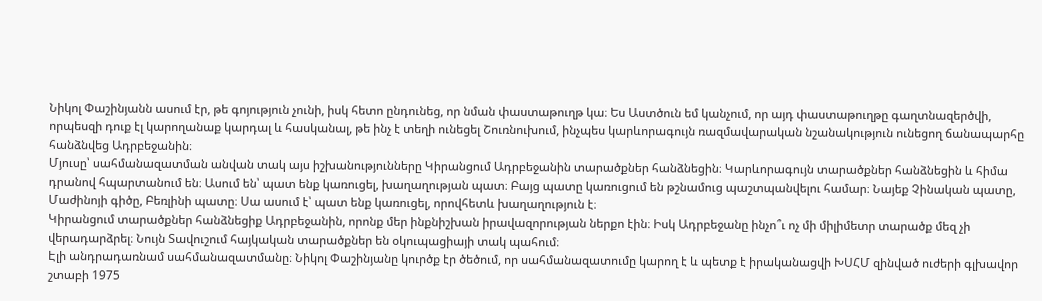Նիկոլ Փաշինյանն ասում էր, թե գոյություն չունի, իսկ հետո ընդունեց, որ նման փաստաթուղթ կա։ Ես Աստծուն եմ կանչում, որ այդ փաստաթուղթը գաղտնազերծվի, որպեսզի դուք էլ կարողանաք կարդալ և հասկանալ, թե ինչ է տեղի ունեցել Շուռնուխում, ինչպես կարևորագույն ռազմավարական նշանակություն ունեցող ճանապարհը հանձնվեց Ադրբեջանին։
Մյուսը՝ սահմանազատման անվան տակ այս իշխանությունները Կիրանցում Ադրբեջանին տարածքներ հանձնեցին։ Կարևորագույն տարածքներ հանձնեցին և հիմա դրանով հպարտանում են։ Ասում են՝ պատ ենք կառուցել, խաղաղության պատ։ Բայց պատը կառուցում են թշնամուց պաշտպանվելու համար։ Նայեք Չինական պատը, Մաժինոյի գիծը, Բեռլինի պատը։ Սա ասում է՝ պատ ենք կառուցել, որովհետև խաղաղություն է։
Կիրանցում տարածքներ հանձնեցիք Ադրբեջանին, որոնք մեր ինքնիշխան իրավազորության ներքո էին։ Իսկ Ադրբեջանը ինչո՞ւ ոչ մի միլիմետր տարածք մեզ չի վերադարձրել։ Նույն Տավուշում հայկական տարածքներ են օկուպացիայի տակ պահում։
Էլի անդրադառնամ սահմանազատմանը։ Նիկոլ Փաշինյանը կուրծք էր ծեծում, որ սահմանազատումը կարող է և պետք է իրականացվի ԽՍՀՄ զինված ուժերի գլխավոր շտաբի 1975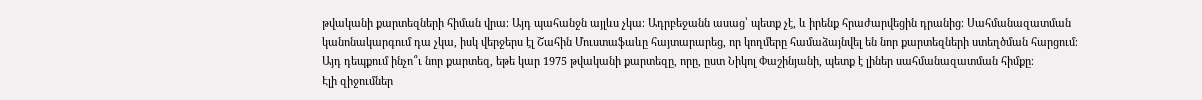թվականի քարտեզների հիման վրա։ Այդ պահանջն այլևս չկա։ Ադրբեջանն ասաց՝ պետք չէ, և իրենք հրաժարվեցին դրանից։ Սահմանազատման կանոնակարգում դա չկա, իսկ վերջերս էլ Շահին Մուստաֆաևը հայտարարեց, որ կողմերը համաձայնվել են նոր քարտեզների ստեղծման հարցում։ Այդ դեպքում ինչո՞ւ նոր քարտեզ, եթե կար 1975 թվականի քարտեզը, որը, ըստ Նիկոլ Փաշինյանի, պետք է լիներ սահմանազատման հիմքը։
Էլի զիջումներ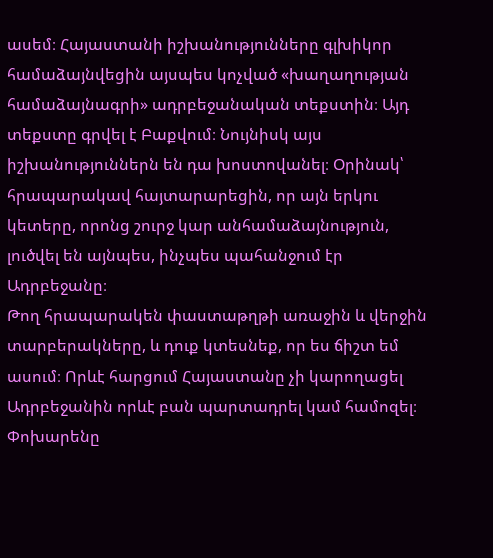ասեմ։ Հայաստանի իշխանությունները գլխիկոր համաձայնվեցին այսպես կոչված «խաղաղության համաձայնագրի» ադրբեջանական տեքստին։ Այդ տեքստը գրվել է Բաքվում։ Նույնիսկ այս իշխանություններն են դա խոստովանել։ Օրինակ՝ հրապարակավ հայտարարեցին, որ այն երկու կետերը, որոնց շուրջ կար անհամաձայնություն, լուծվել են այնպես, ինչպես պահանջում էր Ադրբեջանը։
Թող հրապարակեն փաստաթղթի առաջին և վերջին տարբերակները, և դուք կտեսնեք, որ ես ճիշտ եմ ասում։ Որևէ հարցում Հայաստանը չի կարողացել Ադրբեջանին որևէ բան պարտադրել կամ համոզել։ Փոխարենը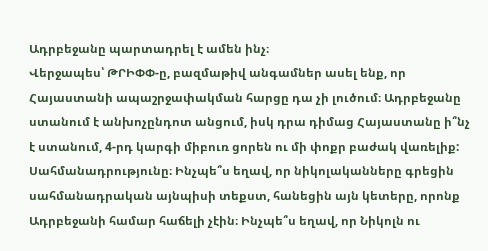Ադրբեջանը պարտադրել է ամեն ինչ։
Վերջապես՝ ԹՐԻՓՓ-ը, բազմաթիվ անգամներ ասել ենք, որ Հայաստանի ապաշրջափակման հարցը դա չի լուծում։ Ադրբեջանը ստանում է անխոչընդոտ անցում, իսկ դրա դիմաց Հայաստանը ի՞նչ է ստանում, 4-րդ կարգի միբուռ ցորեն ու մի փոքր բաժակ վառելիք:
Սահմանադրությունը։ Ինչպե՞ս եղավ, որ նիկոլականները գրեցին սահմանադրական այնպիսի տեքստ, հանեցին այն կետերը, որոնք Ադրբեջանի համար հաճելի չէին։ Ինչպե՞ս եղավ, որ Նիկոլն ու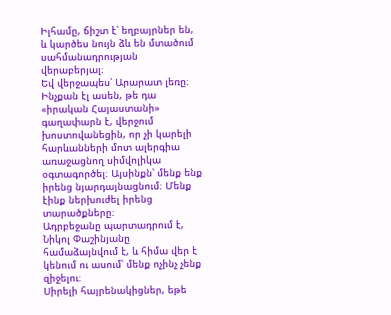Իլհամը, ճիշտ է՝ եղբայրներ են, և կարծես նույն ձև են մտածում սահմանադրության վերաբերյալ։
Եվ վերջապես՝ Արարատ լեռը։ Ինչքան էլ ասեն, թե դա «իրական Հայաստանի» գաղափարն է, վերջում խոստովանեցին, որ չի կարելի հարևանների մոտ ալերգիա առաջացնող սիմվոլիկա օգտագործել։ Այսինքն՝ մենք ենք իրենց նյարդայնացնում։ Մենք էինք ներխուժել իրենց տարածքները։
Ադրբեջանը պարտադրում է, Նիկոլ Փաշինյանը համաձայնվում է, և հիմա վեր է կենում ու ասում՝ մենք ոչինչ չենք զիջելու։
Սիրելի հայրենակիցներ, եթե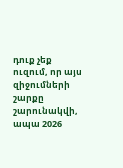դուք չեք ուզում, որ այս զիջումների շարքը շարունակվի, ապա 2026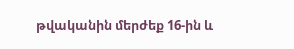թվականին մերժեք 16-ին և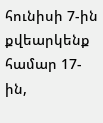հունիսի 7-ին քվեարկենք համար 17-ին,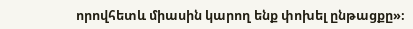որովհետև միասին կարող ենք փոխել ընթացքը»։